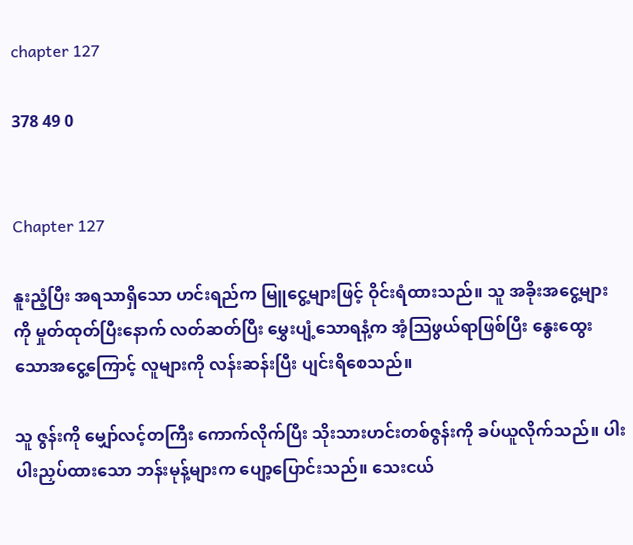chapter 127

378 49 0


Chapter 127

နူးညံ့ပြီး အရသာရှိသော ဟင်းရည်က မြူငွေ့များဖြင့် ဝိုင်းရံထားသည်။ သူ အခိုးအငွေ့များကို မှုတ်ထုတ်ပြီးနောက် လတ်ဆတ်ပြီး မွှေးပျံ့သောရနံ့က အံ့သြဖွယ်ရာဖြစ်ပြီး နွေးထွေးသောအငွေ့ကြောင့် လူများကို လန်းဆန်းပြီး ပျင်းရိစေသည်။

သူ ဇွန်းကို မျှော်လင့်တကြီး ကောက်လိုက်ပြီး သိုးသားဟင်းတစ်ဇွန်းကို ခပ်ယူလိုက်သည်။ ပါးပါးညှပ်ထားသော ဘန်းမုန့်များက ပျော့ပြောင်းသည်။ သေးငယ်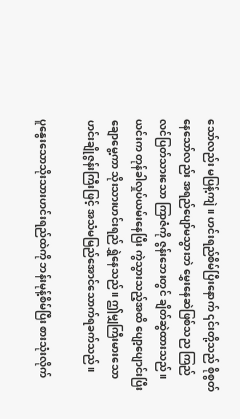သော်လည်း မပြန့်ကျဲ။ ဟင်းရည်စိမ်ပြီးနောက် ၎င်းတို့သည် စိုစွတ်နေသော်လည်း အရည်ပျော်မသွားဘဲ မွှေးနေဆဲဖြစ်သည ကြည်လင်ပြတ်သားသော ကြာဇံကို ဇွန်းဘေးတွင် ချိတ်ဆွဲထားသည်။ယင်းက တုန်ခါလှုပ်ယမ်းနေပြီး ကွဲသွားသည့်အထိ ပျော့ပျောင်းပြီး ချောမွေ့ကာ သိုးသားဟင်းရည် ရွှဲနေသည်။ ဤမျှကြီးမားသော ဟင်းချိုဇွန်းကြီးဖြင့် အသံမမြည်အောင်သောက်ရခက်သည်။

ပူနွေးသောသိုးသားဟင်းရည်ထဲကို ဘန်းမုန့်စိမ်ပြီး စားသုံးလိုက်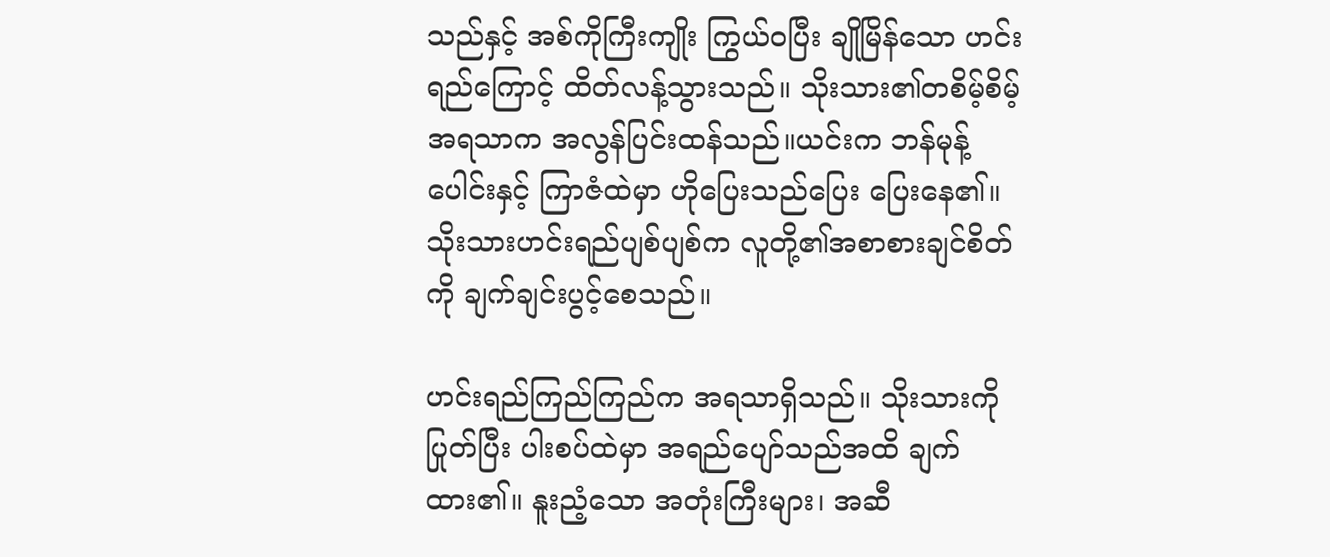သည်နှင့် အစ်ကိုကြီးကျိုး ကြွယ်ဝပြီး ချိုမြိန်သော ဟင်းရည်ကြောင့် ထိတ်လန့်သွားသည်။ သိုးသား၏တစိမ့်စိမ့်အရသာက အလွန်ပြင်းထန်သည်။ယင်းက ဘန်မုန့်ပေါင်းနှင့် ကြာဇံထဲမှာ ဟိုပြေးသည်ပြေး ပြေးနေ၏။သိုးသားဟင်းရည်ပျစ်ပျစ်က လူတို့၏အစာစားချင်စိတ်ကို ချက်ချင်းပွင့်စေသည်။

ဟင်းရည်ကြည်ကြည်က အရသာရှိသည်။ သိုးသားကို ပြုတ်ပြီး ပါးစပ်ထဲမှာ အရည်ပျော်သည်အထိ ချက်ထား၏။ နူးညံ့သော အတုံးကြီးများ၊ အဆီ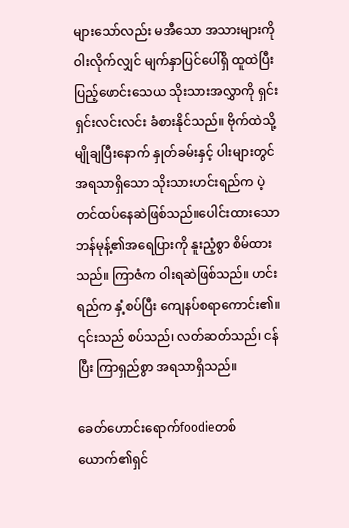များသော်လည်း မအီသော အသားများကို ဝါးလိုက်လျှင် မျက်နှာပြင်ပေါ်ရှိ ထူထဲပြီးပြည့်ဖောင်းသေယ သိုးသားအလွှာကို ရှင်းရှင်းလင်းလင်း ခံစားနိုင်သည်။ ဗိုက်ထဲသို့ မျိုချပြီးနောက် နှုတ်ခမ်းနှင့် ပါးများတွင် အရသာရှိသော သိုးသားဟင်းရည်က ပဲ့တင်ထပ်နေဆဲဖြစ်သည်။ပေါင်းထားသောဘန်မုန့်၏အရေပြားကို နူးညံ့စွာ စိမ်ထားသည်။ ကြာဇံက ဝါးရဆဲဖြစ်သည်။ ဟင်းရည်က နှံ့စပ်ပြီး ကျေနပ်စရာကောင်း၏။ ၎င်းသည် စပ်သည်၊ လတ်ဆတ်သည်၊ ငန်ပြီး ကြာရှည်စွာ အရသာရှိသည်။

ခေတ်ဟောင်းရောက်foodieတစ်ယောက်၏ရှင်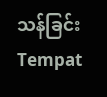သန်ခြင်းTempat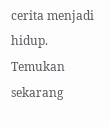cerita menjadi hidup. Temukan sekarang